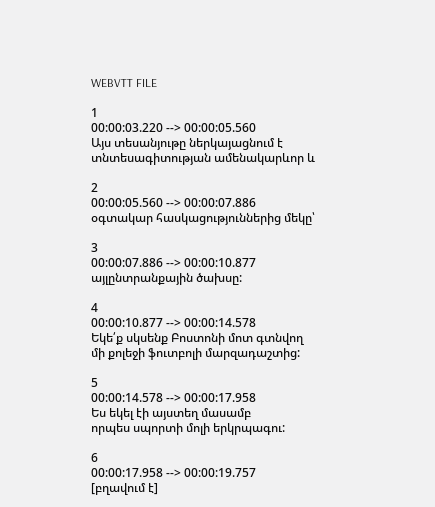WEBVTT FILE

1
00:00:03.220 --> 00:00:05.560
Այս տեսանյութը ներկայացնում է
տնտեսագիտության ամենակարևոր և

2
00:00:05.560 --> 00:00:07.886
օգտակար հասկացություններից մեկը՝

3
00:00:07.886 --> 00:00:10.877
այլընտրանքային ծախսը:

4
00:00:10.877 --> 00:00:14.578
Եկե՛ք սկսենք Բոստոնի մոտ գտնվող
մի քոլեջի ֆուտբոլի մարզադաշտից:

5
00:00:14.578 --> 00:00:17.958
Ես եկել էի այստեղ մասամբ
որպես սպորտի մոլի երկրպագու:

6
00:00:17.958 --> 00:00:19.757
[բղավում է]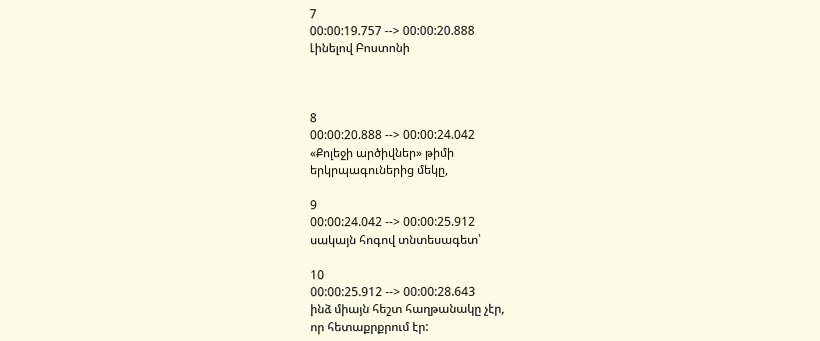7
00:00:19.757 --> 00:00:20.888
Լինելով Բոստոնի



8
00:00:20.888 --> 00:00:24.042
«Քոլեջի արծիվներ» թիմի
երկրպագուներից մեկը,

9
00:00:24.042 --> 00:00:25.912
սակայն հոգով տնտեսագետ՝

10
00:00:25.912 --> 00:00:28.643
ինձ միայն հեշտ հաղթանակը չէր,
որ հետաքրքրում էր: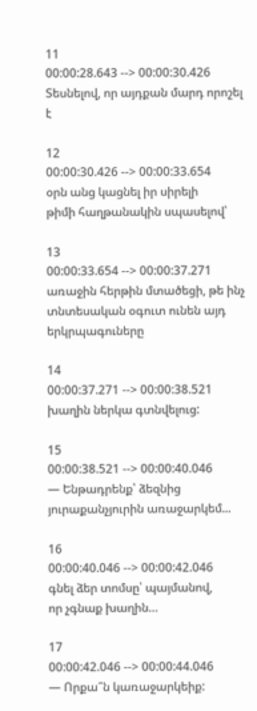11
00:00:28.643 --> 00:00:30.426
Տեսնելով, որ այդքան մարդ որոշել է

12
00:00:30.426 --> 00:00:33.654
օրն անց կացնել իր սիրելի
թիմի հաղթանակին սպասելով՝

13
00:00:33.654 --> 00:00:37.271
առաջին հերթին մտածեցի, թե ինչ
տնտեսական օգուտ ունեն այդ երկրպագուները

14
00:00:37.271 --> 00:00:38.521
խաղին ներկա գտնվելուց:

15
00:00:38.521 --> 00:00:40.046
― Ենթադրենք՝ ձեզնից
յուրաքանչյուրին առաջարկեմ...

16
00:00:40.046 --> 00:00:42.046
գնել ձեր տոմսը՝ պայմանով,
որ չգնաք խաղին…

17
00:00:42.046 --> 00:00:44.046
― Որքա՞ն կառաջարկեիք: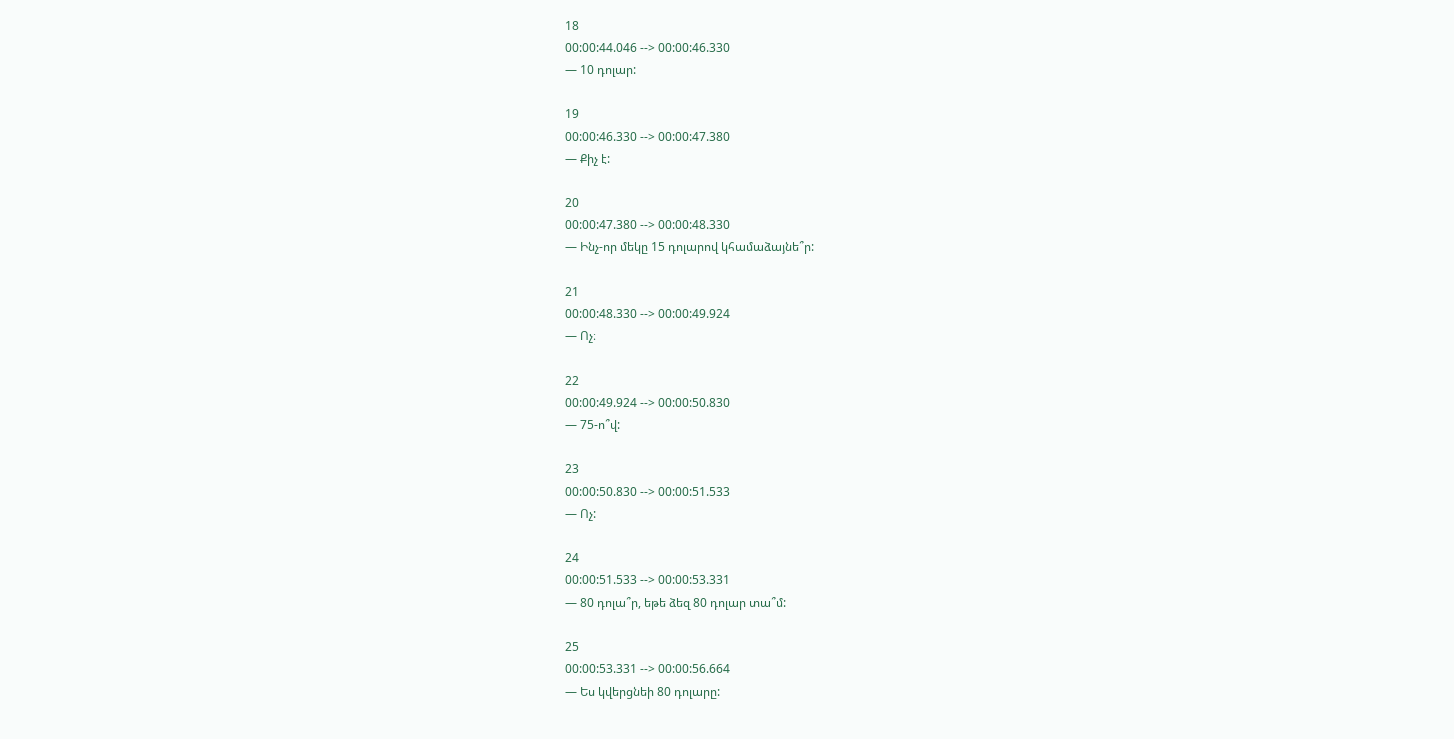18
00:00:44.046 --> 00:00:46.330
― 10 դոլար:

19
00:00:46.330 --> 00:00:47.380
― Քիչ է:

20
00:00:47.380 --> 00:00:48.330
― Ինչ-որ մեկը 15 դոլարով կհամաձայնե՞ր:

21
00:00:48.330 --> 00:00:49.924
― Ոչ։

22
00:00:49.924 --> 00:00:50.830
― 75-ո՞վ:

23
00:00:50.830 --> 00:00:51.533
― Ոչ:

24
00:00:51.533 --> 00:00:53.331
― 80 դոլա՞ր, եթե ձեզ 80 դոլար տա՞մ:

25
00:00:53.331 --> 00:00:56.664
― Ես կվերցնեի 80 դոլարը: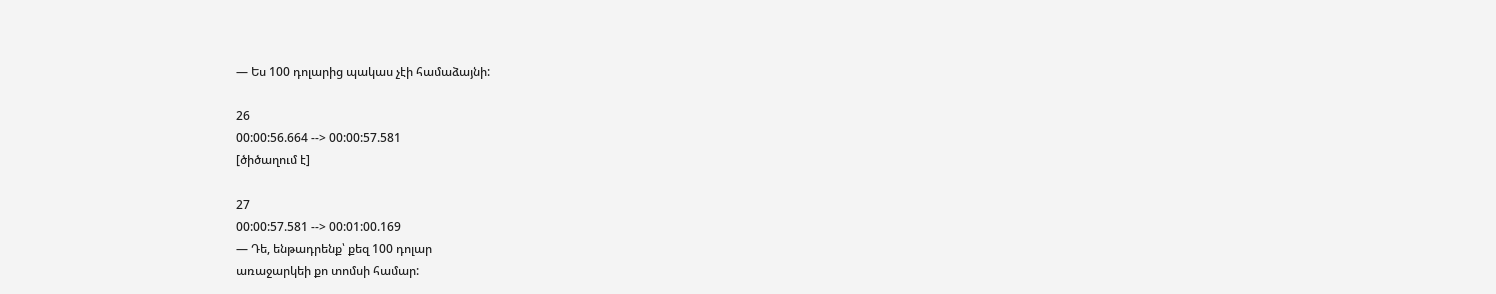― Ես 100 դոլարից պակաս չէի համաձայնի:

26
00:00:56.664 --> 00:00:57.581
[ծիծաղում է]

27
00:00:57.581 --> 00:01:00.169
― Դե, ենթադրենք՝ քեզ 100 դոլար
առաջարկեի քո տոմսի համար: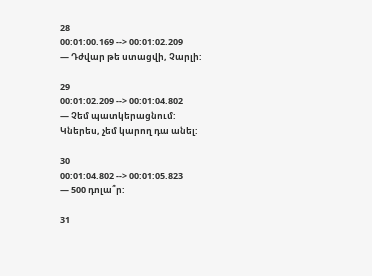28
00:01:00.169 --> 00:01:02.209
― Դժվար թե ստացվի, Չարլի:

29
00:01:02.209 --> 00:01:04.802
― Չեմ պատկերացնում:
Կներես, չեմ կարող դա անել:

30
00:01:04.802 --> 00:01:05.823
― 500 դոլա՞ր:

31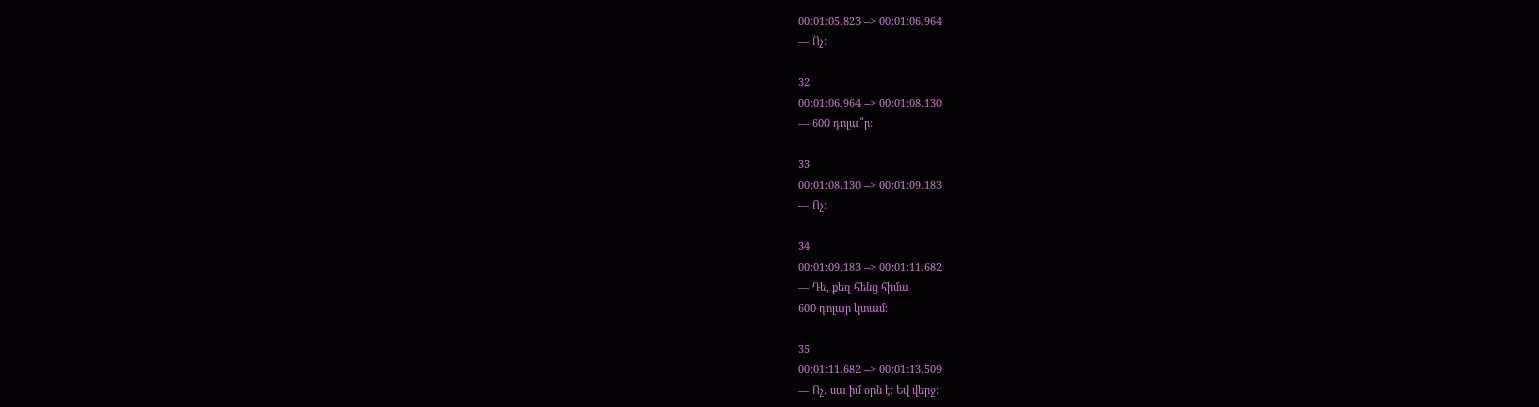00:01:05.823 --> 00:01:06.964
― Ոչ:

32
00:01:06.964 --> 00:01:08.130
― 600 դոլա՞ր:

33
00:01:08.130 --> 00:01:09.183
― Ոչ:

34
00:01:09.183 --> 00:01:11.682
― Դե, քեզ հենց հիմա
600 դոլար կտամ:

35
00:01:11.682 --> 00:01:13.509
― Ոչ. սա իմ օրն է: Եվ վերջ: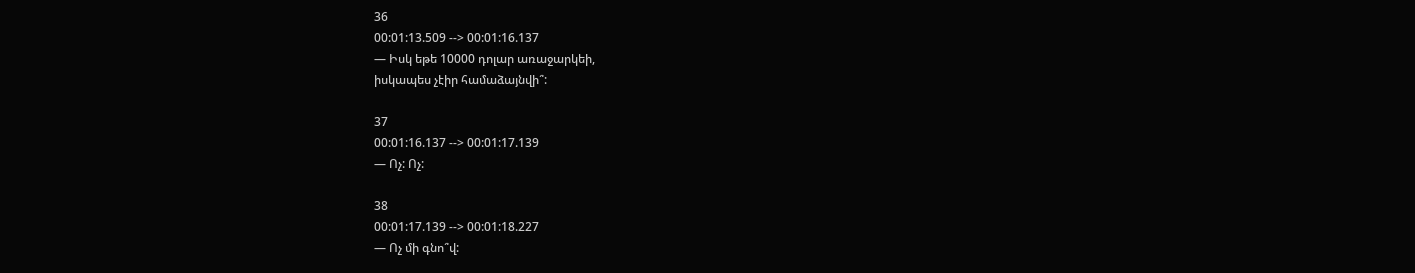36
00:01:13.509 --> 00:01:16.137
― Իսկ եթե 10000 դոլար առաջարկեի,
իսկապես չէիր համաձայնվի՞:

37
00:01:16.137 --> 00:01:17.139
― Ոչ: Ոչ:

38
00:01:17.139 --> 00:01:18.227
― Ոչ մի գնո՞վ: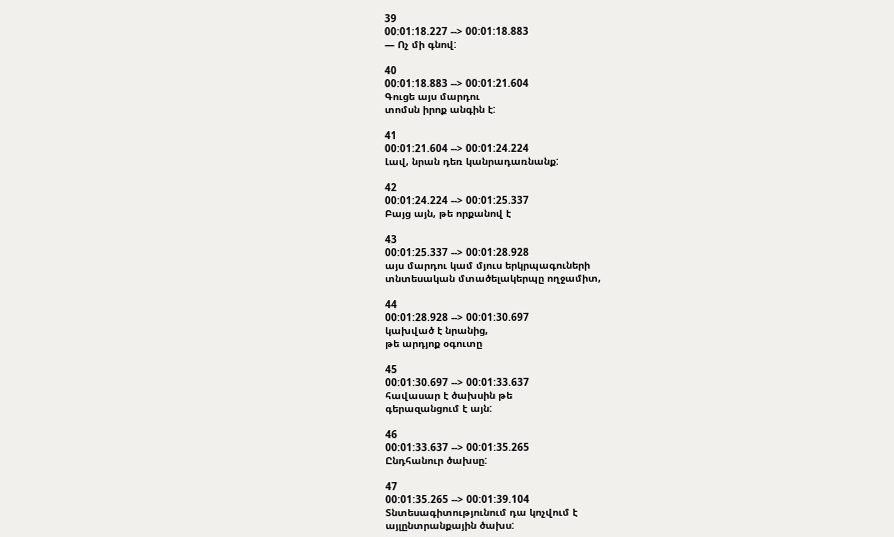39
00:01:18.227 --> 00:01:18.883
― Ոչ մի գնով:

40
00:01:18.883 --> 00:01:21.604
Գուցե այս մարդու
տոմսն իրոք անգին է:

41
00:01:21.604 --> 00:01:24.224
Լավ, նրան դեռ կանրադառնանք:

42
00:01:24.224 --> 00:01:25.337
Բայց այն, թե որքանով է

43
00:01:25.337 --> 00:01:28.928
այս մարդու կամ մյուս երկրպագուների
տնտեսական մտածելակերպը ողջամիտ,

44
00:01:28.928 --> 00:01:30.697
կախված է նրանից,
թե արդյոք օգուտը

45
00:01:30.697 --> 00:01:33.637
հավասար է ծախսին թե
գերազանցում է այն:

46
00:01:33.637 --> 00:01:35.265
Ընդհանուր ծախսը:

47
00:01:35.265 --> 00:01:39.104
Տնտեսագիտությունում դա կոչվում է
այլընտրանքային ծախս: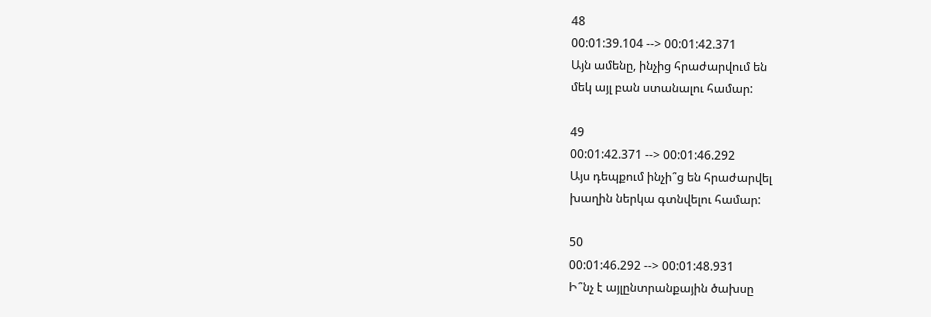48
00:01:39.104 --> 00:01:42.371
Այն ամենը, ինչից հրաժարվում են
մեկ այլ բան ստանալու համար:

49
00:01:42.371 --> 00:01:46.292
Այս դեպքում ինչի՞ց են հրաժարվել
խաղին ներկա գտնվելու համար:

50
00:01:46.292 --> 00:01:48.931
Ի՞նչ է այլընտրանքային ծախսը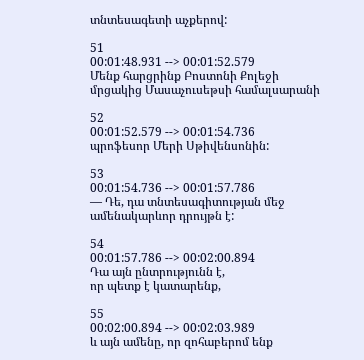տնտեսագետի աչքերով:

51
00:01:48.931 --> 00:01:52.579
Մենք հարցրինք Բոստոնի Քոլեջի
մրցակից Մասաչուսեթսի համալսարանի

52
00:01:52.579 --> 00:01:54.736
պրոֆեսոր Մերի Սթիվենսոնին:

53
00:01:54.736 --> 00:01:57.786
― Դե, դա տնտեսագիտության մեջ
ամենակարևոր դրույթն է:

54
00:01:57.786 --> 00:02:00.894
Դա այն ընտրությունն է,
որ պետք է կատարենք,

55
00:02:00.894 --> 00:02:03.989
և այն ամենը, որ զոհաբերոմ ենք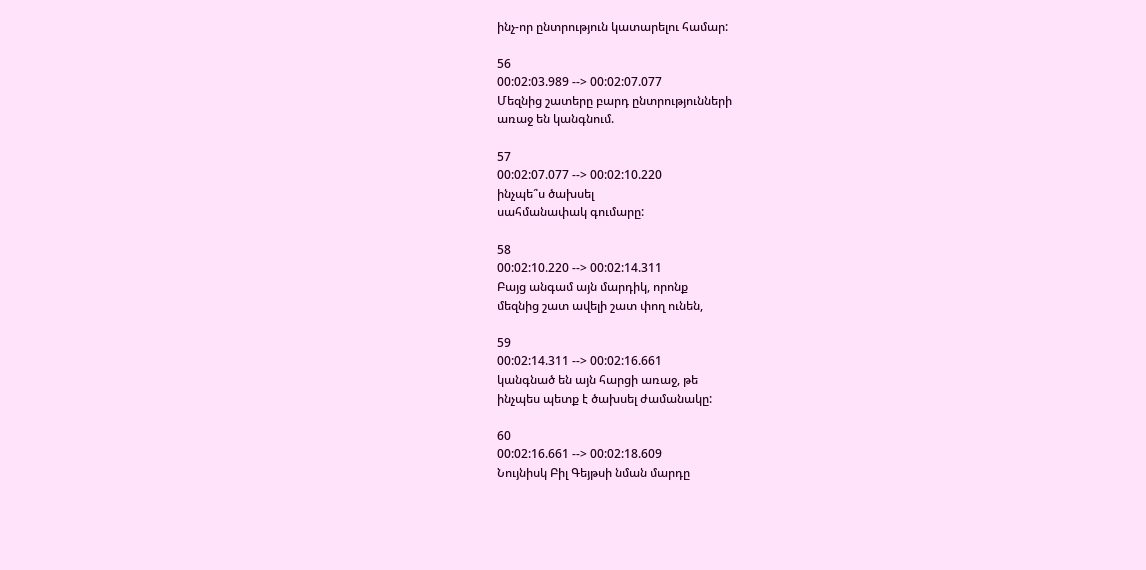ինչ-որ ընտրություն կատարելու համար:

56
00:02:03.989 --> 00:02:07.077
Մեզնից շատերը բարդ ընտրությունների
առաջ են կանգնում.

57
00:02:07.077 --> 00:02:10.220
ինչպե՞ս ծախսել
սահմանափակ գումարը:

58
00:02:10.220 --> 00:02:14.311
Բայց անգամ այն մարդիկ, որոնք
մեզնից շատ ավելի շատ փող ունեն,

59
00:02:14.311 --> 00:02:16.661
կանգնած են այն հարցի առաջ, թե
ինչպես պետք է ծախսել ժամանակը:

60
00:02:16.661 --> 00:02:18.609
Նույնիսկ Բիլ Գեյթսի նման մարդը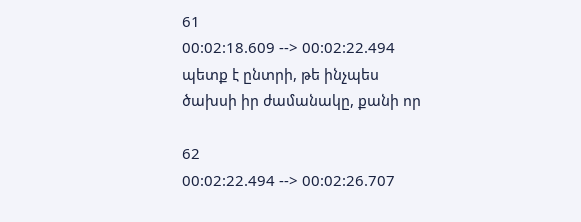61
00:02:18.609 --> 00:02:22.494
պետք է ընտրի, թե ինչպես
ծախսի իր ժամանակը, քանի որ

62
00:02:22.494 --> 00:02:26.707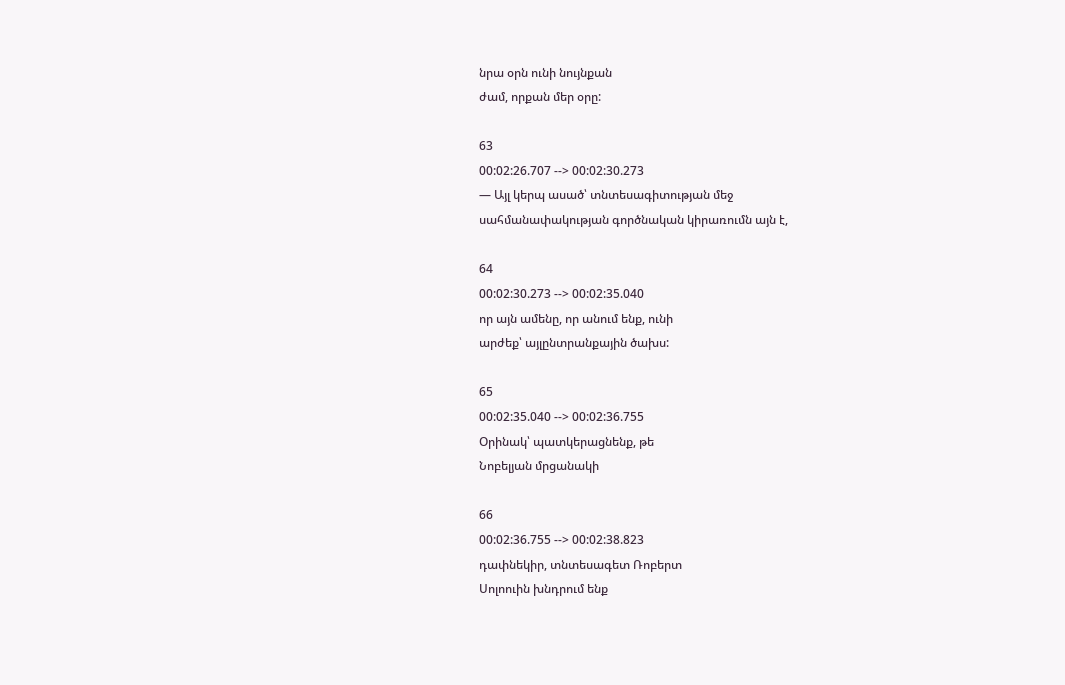նրա օրն ունի նույնքան
ժամ, որքան մեր օրը:

63
00:02:26.707 --> 00:02:30.273
― Այլ կերպ ասած՝ տնտեսագիտության մեջ
սահմանափակության գործնական կիրառումն այն է,

64
00:02:30.273 --> 00:02:35.040
որ այն ամենը, որ անում ենք, ունի
արժեք՝ այլընտրանքային ծախս:

65
00:02:35.040 --> 00:02:36.755
Օրինակ՝ պատկերացնենք, թե
Նոբելյան մրցանակի

66
00:02:36.755 --> 00:02:38.823
դափնեկիր, տնտեսագետ Ռոբերտ
Սոլոուին խնդրում ենք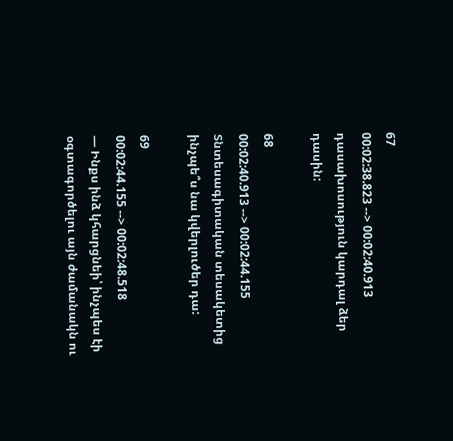67
00:02:38.823 --> 00:02:40.913
դասախոսություն կարդալ ձեր դասին:

68
00:02:40.913 --> 00:02:44.155
Տնտեսագիտական տեսակետից
ինչպե՞ս նա կվերլուծեր դա:

69
00:02:44.155 --> 00:02:48.518
― Ինքս ինձ կհարցնեի՝ ինչպես էի
օգտագործելու այն ժամանակն ու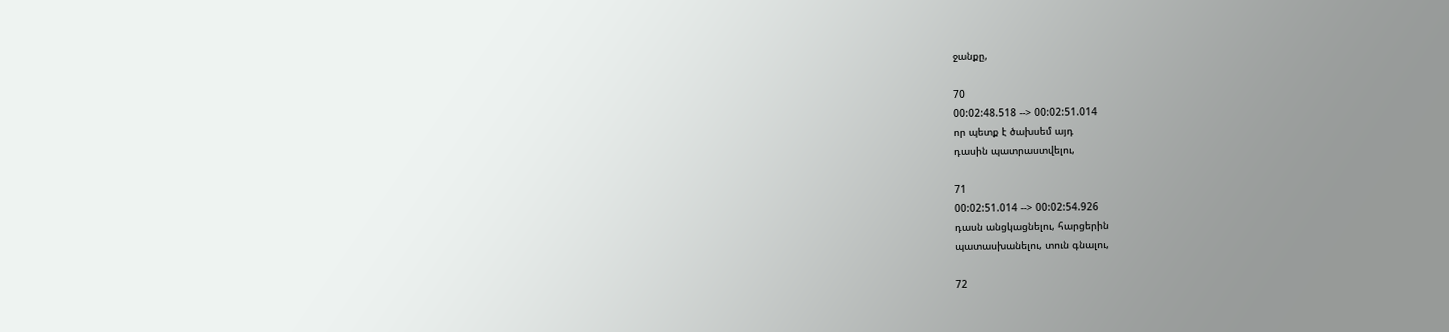ջանքը,

70
00:02:48.518 --> 00:02:51.014
որ պետք է ծախսեմ այդ
դասին պատրաստվելու,

71
00:02:51.014 --> 00:02:54.926
դասն անցկացնելու, հարցերին
պատասխանելու, տուն գնալու,

72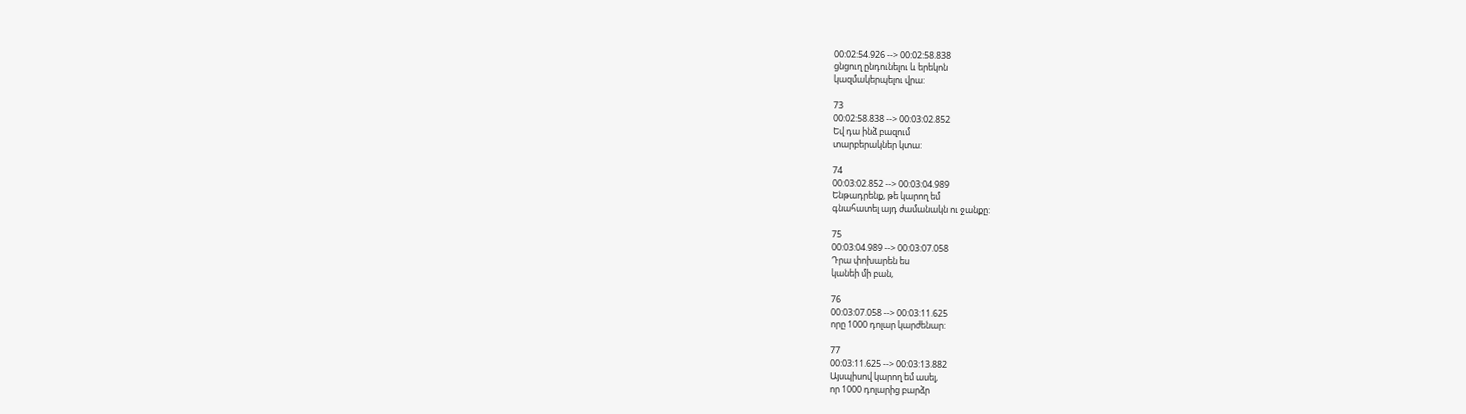00:02:54.926 --> 00:02:58.838
ցնցուղ ընդունելու և երեկոն
կազմակերպելու վրա:

73
00:02:58.838 --> 00:03:02.852
Եվ դա ինձ բազում
տարբերակներ կտա:

74
00:03:02.852 --> 00:03:04.989
Ենթադրենք, թե կարող եմ
գնահատել այդ ժամանակն ու ջանքը:

75
00:03:04.989 --> 00:03:07.058
Դրա փոխարեն ես
կանեի մի բան,

76
00:03:07.058 --> 00:03:11.625
որը 1000 դոլար կարժենար:

77
00:03:11.625 --> 00:03:13.882
Այսպիսով կարող եմ ասել,
որ 1000 դոլարից բարձր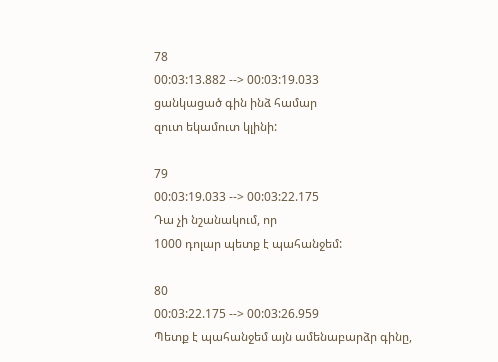78
00:03:13.882 --> 00:03:19.033
ցանկացած գին ինձ համար
զուտ եկամուտ կլինի:

79
00:03:19.033 --> 00:03:22.175
Դա չի նշանակում, որ
1000 դոլար պետք է պահանջեմ:

80
00:03:22.175 --> 00:03:26.959
Պետք է պահանջեմ այն ամենաբարձր գինը,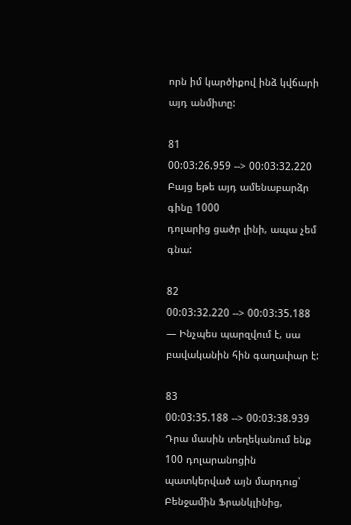որն իմ կարծիքով ինձ կվճարի այդ անմիտը:

81
00:03:26.959 --> 00:03:32.220
Բայց եթե այդ ամենաբարձր գինը 1000
դոլարից ցածր լինի, ապա չեմ գնա:

82
00:03:32.220 --> 00:03:35.188
― Ինչպես պարզվում է, սա
բավականին հին գաղափար է:

83
00:03:35.188 --> 00:03:38.939
Դրա մասին տեղեկանում ենք 100 դոլարանոցին
պատկերված այն մարդուց՝ Բենջամին Ֆրանկլինից,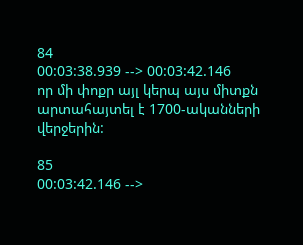84
00:03:38.939 --> 00:03:42.146
որ մի փոքր այլ կերպ այս միտքն
արտահայտել է 1700-ականների վերջերին:

85
00:03:42.146 -->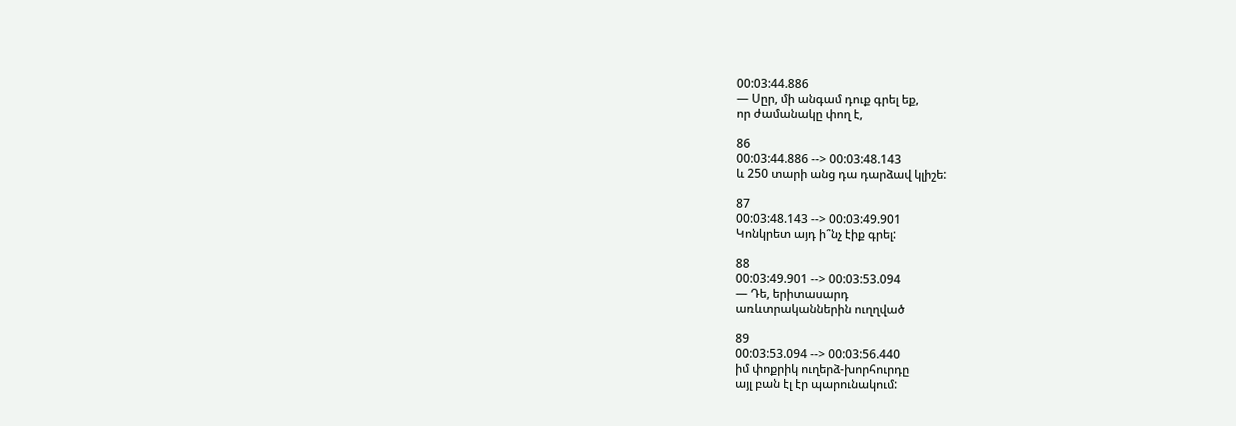00:03:44.886
― Սըր, մի անգամ դուք գրել եք,
որ ժամանակը փող է,

86
00:03:44.886 --> 00:03:48.143
և 250 տարի անց դա դարձավ կլիշե:

87
00:03:48.143 --> 00:03:49.901
Կոնկրետ այդ ի՞նչ էիք գրել:

88
00:03:49.901 --> 00:03:53.094
― Դե, երիտասարդ
առևտրականներին ուղղված

89
00:03:53.094 --> 00:03:56.440
իմ փոքրիկ ուղերձ-խորհուրդը
այլ բան էլ էր պարունակում: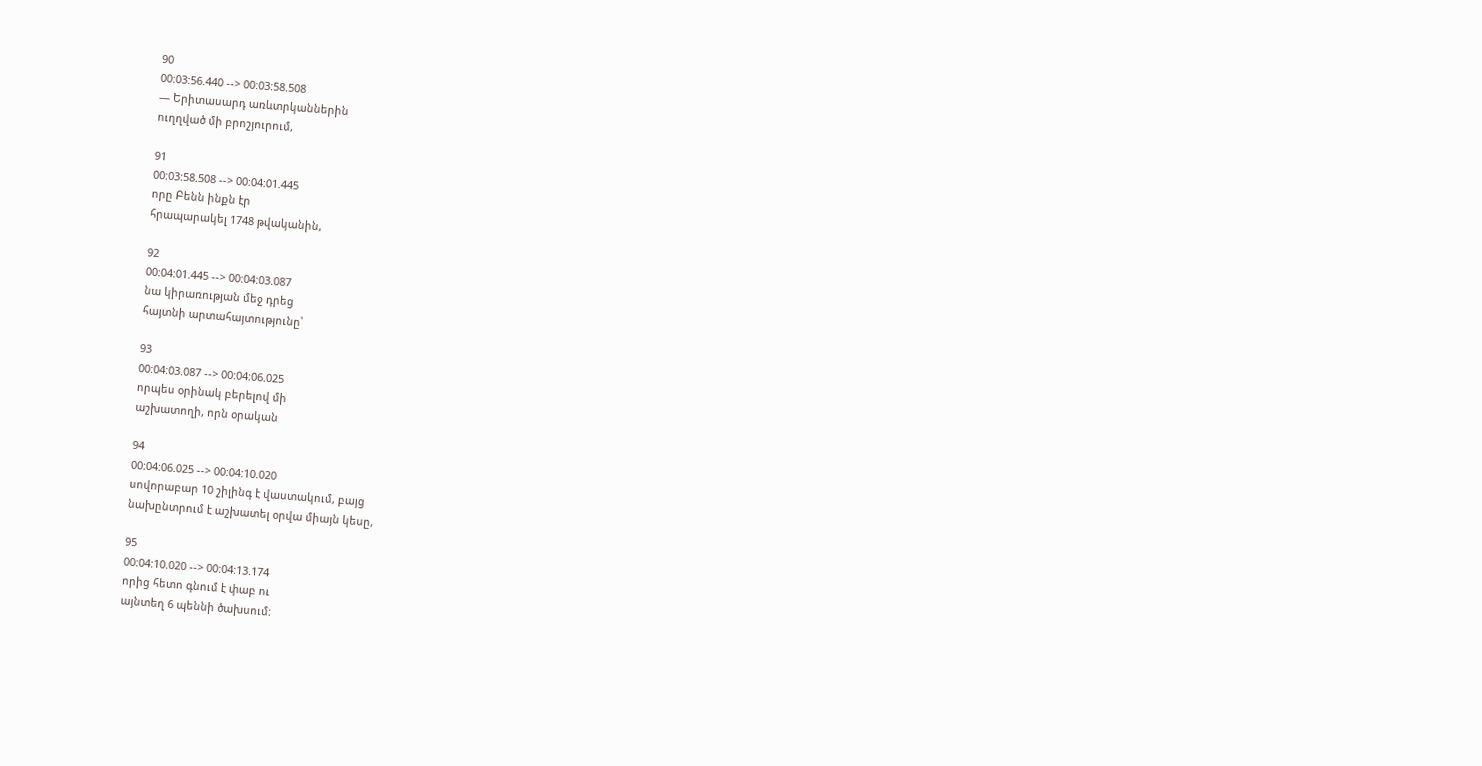90
00:03:56.440 --> 00:03:58.508
― Երիտասարդ առևտրկաններին
ուղղված մի բրոշյուրում,

91
00:03:58.508 --> 00:04:01.445
որը Բենն ինքն էր
հրապարակել 1748 թվականին,

92
00:04:01.445 --> 00:04:03.087
նա կիրառության մեջ դրեց
հայտնի արտահայտությունը՝

93
00:04:03.087 --> 00:04:06.025
որպես օրինակ բերելով մի
աշխատողի, որն օրական

94
00:04:06.025 --> 00:04:10.020
սովորաբար 10 շիլինգ է վաստակում, բայց
նախընտրում է աշխատել օրվա միայն կեսը,

95
00:04:10.020 --> 00:04:13.174
որից հետո գնում է փաբ ու
այնտեղ 6 պեննի ծախսում: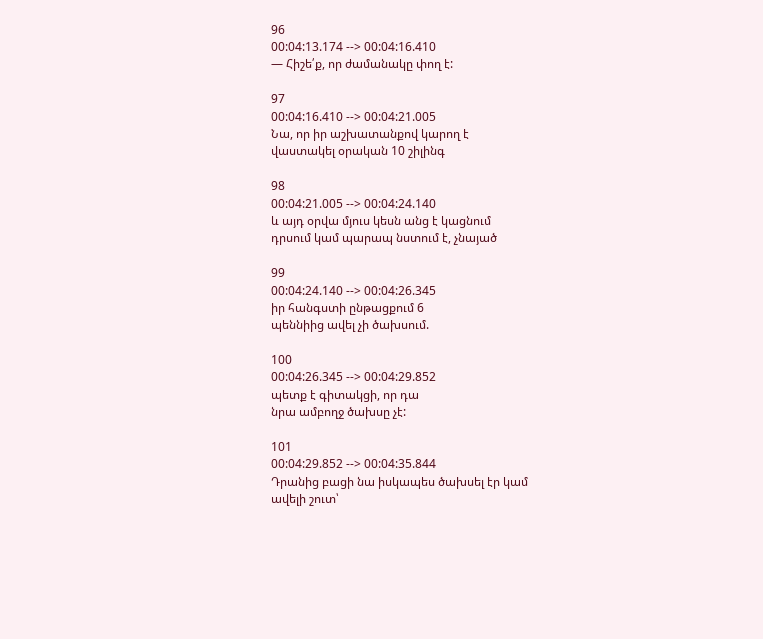96
00:04:13.174 --> 00:04:16.410
― Հիշե՛ք, որ ժամանակը փող է:

97
00:04:16.410 --> 00:04:21.005
Նա, որ իր աշխատանքով կարող է
վաստակել օրական 10 շիլինգ

98
00:04:21.005 --> 00:04:24.140
և այդ օրվա մյուս կեսն անց է կացնում
դրսում կամ պարապ նստում է, չնայած

99
00:04:24.140 --> 00:04:26.345
իր հանգստի ընթացքում 6
պեննիից ավել չի ծախսում.

100
00:04:26.345 --> 00:04:29.852
պետք է գիտակցի, որ դա
նրա ամբողջ ծախսը չէ:

101
00:04:29.852 --> 00:04:35.844
Դրանից բացի նա իսկապես ծախսել էր կամ
ավելի շուտ՝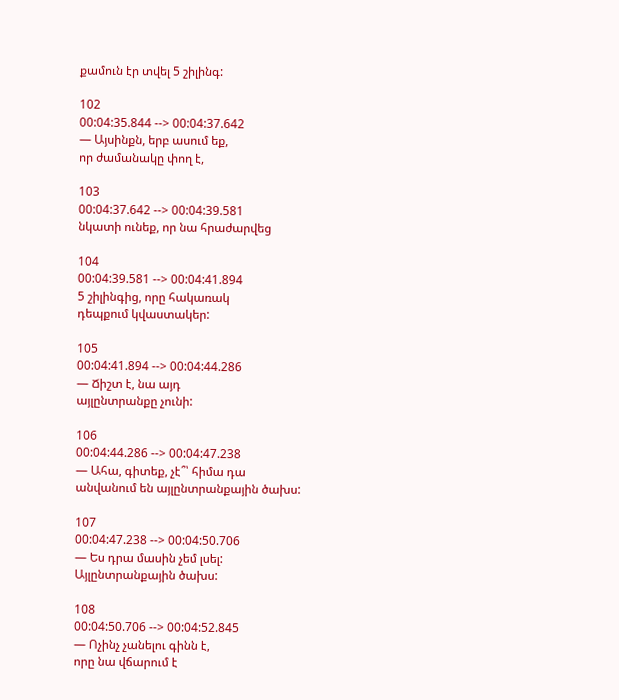քամուն էր տվել 5 շիլինգ:

102
00:04:35.844 --> 00:04:37.642
― Այսինքն, երբ ասում եք,
որ ժամանակը փող է,

103
00:04:37.642 --> 00:04:39.581
նկատի ունեք, որ նա հրաժարվեց

104
00:04:39.581 --> 00:04:41.894
5 շիլինգից, որը հակառակ
դեպքում կվաստակեր:

105
00:04:41.894 --> 00:04:44.286
― Ճիշտ է, նա այդ
այլընտրանքը չունի:

106
00:04:44.286 --> 00:04:47.238
― Ահա, գիտեք, չէ՞՝ հիմա դա
անվանում են այլընտրանքային ծախս:

107
00:04:47.238 --> 00:04:50.706
― Ես դրա մասին չեմ լսել:
Այլընտրանքային ծախս:

108
00:04:50.706 --> 00:04:52.845
― Ոչինչ չանելու գինն է,
որը նա վճարում է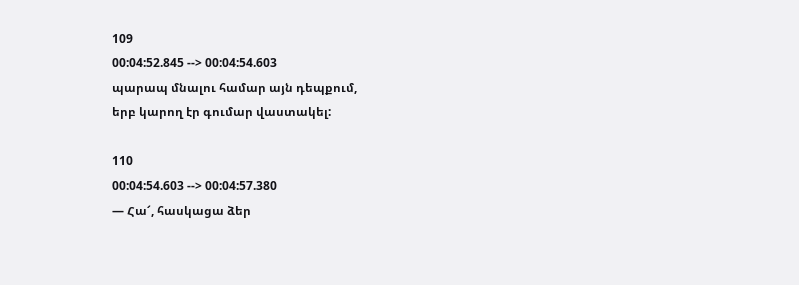109
00:04:52.845 --> 00:04:54.603
պարապ մնալու համար այն դեպքում,
երբ կարող էր գումար վաստակել:

110
00:04:54.603 --> 00:04:57.380
― Հա՜, հասկացա ձեր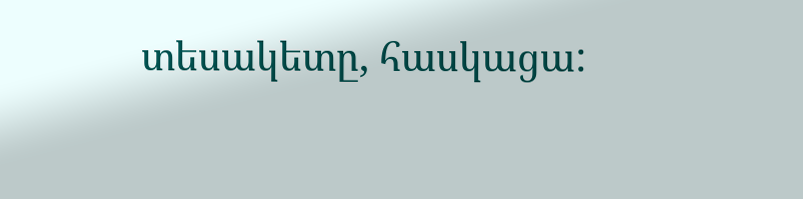տեսակետը, հասկացա: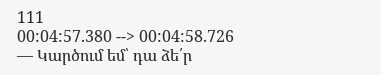111
00:04:57.380 --> 00:04:58.726
― Կարծում եմ՝ դա ձե՛ր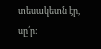տեսակետն էր, սը՛ր: